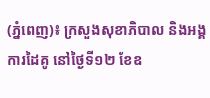(ភ្នំពេញ)៖ ក្រសួងសុខាភិបាល និងអង្គការដៃគូ នៅថ្ងៃទី១២ ខែឧ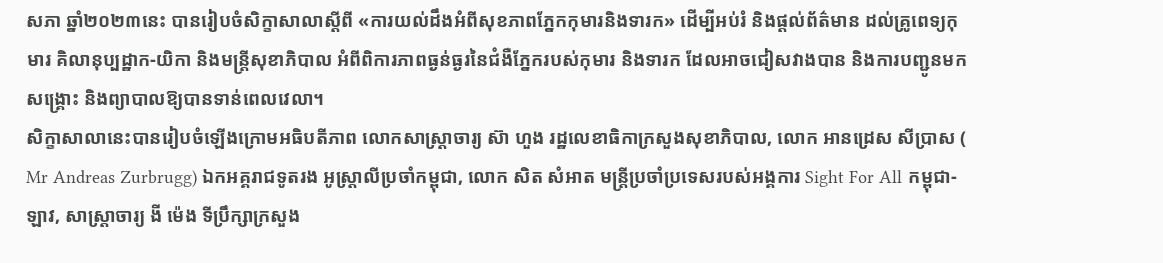សភា ឆ្នាំ២០២៣នេះ បានរៀបចំសិក្ខាសាលាស្តីពី «ការយល់ដឹងអំពីសុខភាពភ្នែកកុមារនិងទារក» ដើម្បីអប់រំ និងផ្តល់ព័ត៌មាន ដល់គ្រូពេទ្យកុមារ គិលានុប្បដ្ឋាក-យិកា និងមន្រ្តីសុខាភិបាល អំពីពិការភាពធ្ងន់ធ្ងរនៃជំងឺភ្នែករបស់កុមារ និងទារក ដែលអាចជៀសវាងបាន និងការបញ្ជូនមកសង្គ្រោះ និងព្យាបាលឱ្យបានទាន់ពេលវេលា។
សិក្ខាសាលានេះបានរៀបចំឡើងក្រោមអធិបតីភាព លោកសាស្រ្តាចារ្យ ស៊ា ហួង រដ្ឋលេខាធិកាក្រសួងសុខាភិបាល, លោក អានដ្រេស សីប្រាស ( Mr Andreas Zurbrugg) ឯកអគ្គរាជទូតរង អូស្ត្រាលីប្រចាំកម្ពុជា, លោក សិត សំអាត មន្ត្រីប្រចាំប្រទេសរបស់អង្គការ Sight For All កម្ពុជា-ឡាវ, សាស្រ្តាចារ្យ ងី ម៉េង ទីប្រឹក្សាក្រសួង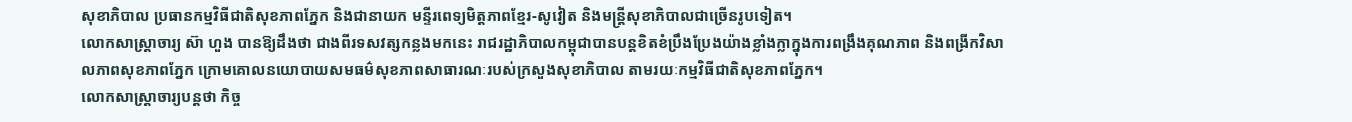សុខាភិបាល ប្រធានកម្មវិធីជាតិសុខភាពភ្នែក និងជានាយក មន្ទីរពេទ្យមិត្តភាពខ្មែរ-សូវៀត និងមន្ដ្រីសុខាភិបាលជាច្រើនរូបទៀត។
លោកសាស្រ្តាចារ្យ ស៊ា ហួង បានឱ្យដឹងថា ជាងពីរទសវត្សកន្លងមកនេះ រាជរដ្ឋាភិបាលកម្ពុជាបានបន្តខិតខំប្រឹងប្រែងយ៉ាងខ្លាំងក្លាក្នុងការពង្រឹងគុណភាព និងពង្រីកវិសាលភាពសុខភាពភ្នែក ក្រោមគោលនយោបាយសមធម៌សុខភាពសាធារណៈរបស់ក្រសួងសុខាភិបាល តាមរយៈកម្មវិធីជាតិសុខភាពភ្នែក។
លោកសាស្ដ្រាចារ្យបន្ដថា កិច្ច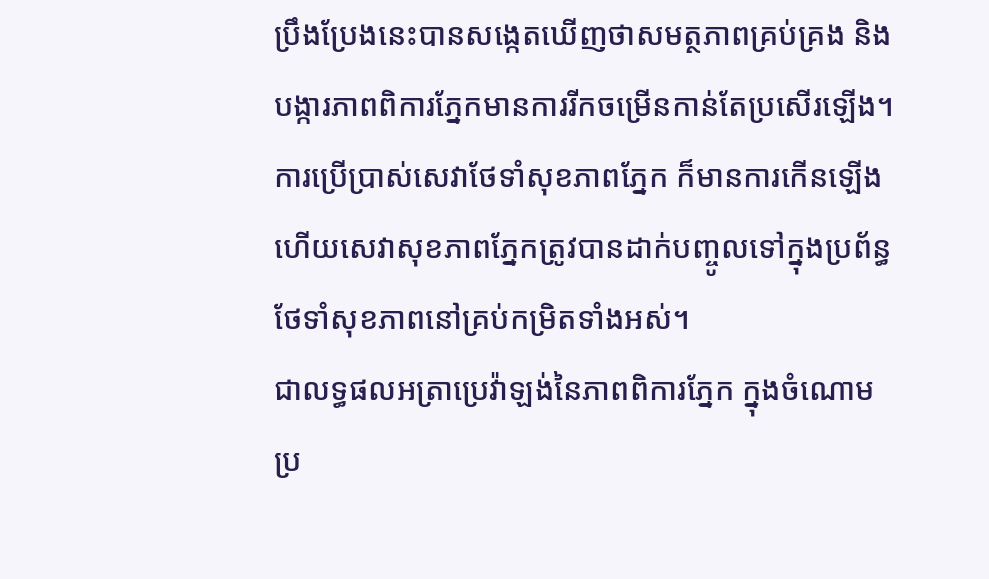ប្រឹងប្រែងនេះបានសង្កេតឃើញថាសមត្ថភាពគ្រប់គ្រង និងបង្ការភាពពិការភ្នែកមានការរីកចម្រើនកាន់តែប្រសើរឡើង។ ការប្រើប្រាស់សេវាថែទាំសុខភាពភ្នែក ក៏មានការកើនឡើង ហើយសេវាសុខភាពភ្នែកត្រូវបានដាក់បញ្ចូលទៅក្នុងប្រព័ន្ធថែទាំសុខភាពនៅគ្រប់កម្រិតទាំងអស់។
ជាលទ្ធផលអត្រាប្រេវ៉ាឡង់នៃភាពពិការភ្នែក ក្នុងចំណោមប្រ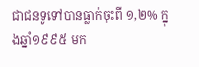ជាជនទូទៅបានធ្លាក់ចុះពី ១,២% ក្នុងឆ្នាំ១៩៩៥ មក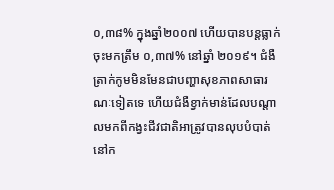០,៣៨% ក្នុងឆ្នាំ២០០៧ ហើយបានបន្តធ្លាក់ចុះមកត្រឹម ០,៣៧% នៅឆ្នាំ ២០១៩។ ជំងឺត្រាក់កូមមិនមែនជាបញ្ហាសុខភាពសាធារណៈទៀតទេ ហើយជំងឺខ្វាក់មាន់ដែលបណ្តាលមកពីកង្វះជីវជាតិអាត្រូវបានលុបបំបាត់នៅក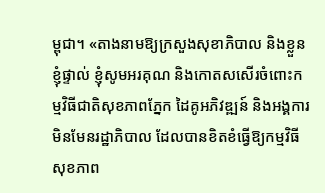ម្ពុជា។ «តាងនាមឱ្យក្រសួងសុខាភិបាល និងខ្លួនខ្ញុំផ្ទាល់ ខ្ញុំសូមអរគុណ និងកោតសសើរចំពោះកម្មវិធីជាតិសុខភាពភ្នែក ដៃគូអភិវឌ្ឍន៍ និងអង្គការមិនមែនរដ្ឋាភិបាល ដែលបានខិតខំធ្វើឱ្យកម្មវិធីសុខភាព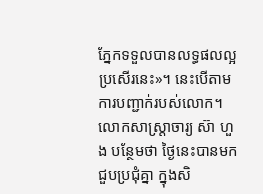ភ្នែកទទួលបានលទ្ធផលល្អប្រសើរនេះ»។ នេះបើតាមការបញ្ជាក់របស់លោក។
លោកសាស្រ្តាចារ្យ ស៊ា ហួង បន្ថែមថា ថ្ងៃនេះបានមកជួបប្រជុំគ្នា ក្នុងសិ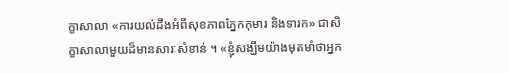ក្ខាសាលា «ការយល់ដឹងអំពីសុខភាពភ្នែកកុមារ និងទារក» ជាសិក្ខាសាលាមួយដ៏មានសារៈសំខាន់ ។ «ខ្ញុំសង្ឃឹមយ៉ាងមុតមាំថាអ្នក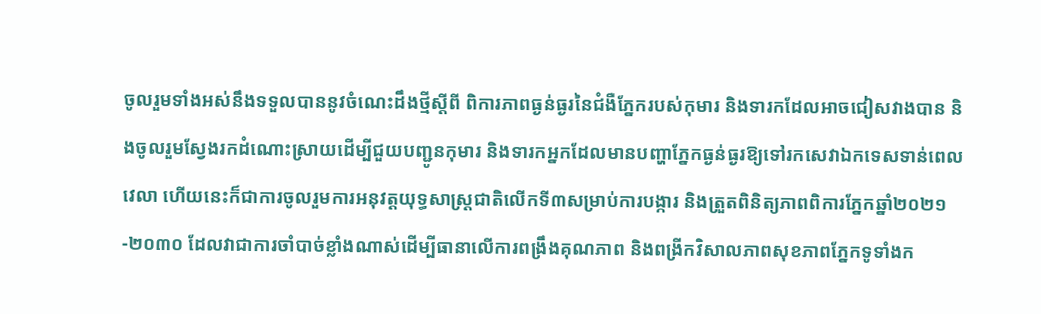ចូលរួមទាំងអស់នឹងទទួលបាននូវចំណេះដឹងថ្មីស្តីពី ពិការភាពធ្ងន់ធ្ងរនៃជំងឺភ្នែករបស់កុមារ និងទារកដែលអាចជៀសវាងបាន និងចូលរួមស្វែងរកដំណោះស្រាយដើម្បីជួយបញ្ជូនកុមារ និងទារកអ្នកដែលមានបញ្ហាភ្នែកធ្ងន់ធ្ងរឱ្យទៅរកសេវាឯកទេសទាន់ពេលវេលា ហើយនេះក៏ជាការចូលរួមការអនុវត្តយុទ្ធសាស្ត្រជាតិលើកទី៣សម្រាប់ការបង្ការ និងត្រួតពិនិត្យភាពពិការភ្នែកឆ្នាំ២០២១-២០៣០ ដែលវាជាការចាំបាច់ខ្លាំងណាស់ដើម្បីធានាលើការពង្រឹងគុណភាព និងពង្រីកវិសាលភាពសុខភាពភ្នែកទូទាំងក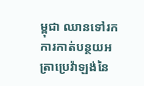ម្ពុជា ឈានទៅរកការកាត់បន្ថយអត្រាប្រេវ៉ាឡង់នៃ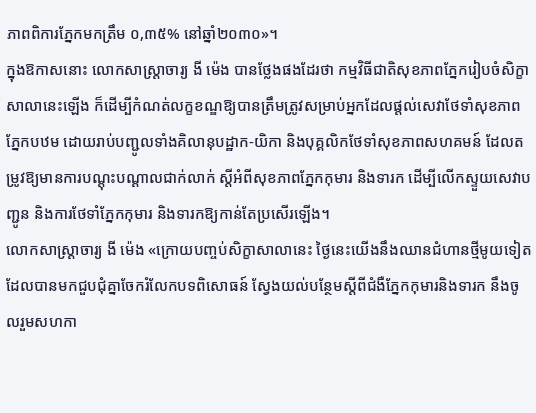ភាពពិការភ្នែកមកត្រឹម ០,៣៥% នៅឆ្នាំ២០៣០»។
ក្នុងឱកាសនោះ លោកសាស្ដ្រាចារ្យ ងី ម៉េង បានថ្លែងផងដែរថា កម្មវិធីជាតិសុខភាពភ្នែករៀបចំសិក្ខាសាលានេះឡើង ក៏ដើម្បីកំណត់លក្ខខណ្ឌឱ្យបានត្រឹមត្រូវសម្រាប់អ្នកដែលផ្តល់សេវាថែទាំសុខភាពភ្នែកបឋម ដោយរាប់បញ្ជូលទាំងគិលានុបដ្ឋាក-យិកា និងបុគ្គលិកថែទាំសុខភាពសហគមន៍ ដែលតម្រូវឱ្យមានការបណ្តុះបណ្តាលជាក់លាក់ ស្តីអំពីសុខភាពភ្នែកកុមារ និងទារក ដើម្បីលើកស្ទួយសេវាបញ្ជូន និងការថែទាំភ្នែកកុមារ និងទារកឱ្យកាន់តែប្រសើរឡើង។
លោកសាស្ដ្រាចារ្យ ងី ម៉េង «ក្រោយបញ្ចប់សិក្ខាសាលានេះ ថ្ងៃនេះយើងនឹងឈានជំហានថ្មីមូយទៀត ដែលបានមកជួបជុំគ្នាចែករំលែកបទពិសោធន៍ ស្វែងយល់បន្ថែមស្តីពីជំងឺភ្នែកកុមារនិងទារក នឹងចូលរួមសហកា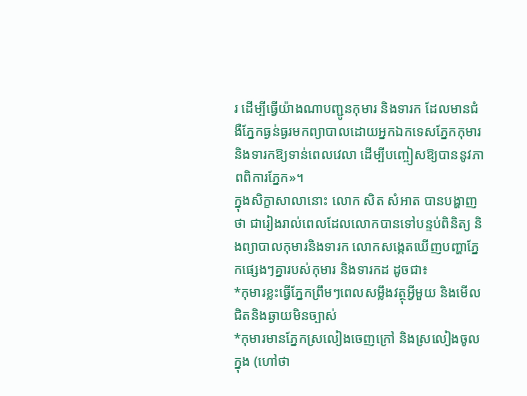រ ដើម្បីធ្វើយ៉ាងណាបញ្ជូនកុមារ និងទារក ដែលមានជំងឺភ្នែកធ្ងន់ធ្ងរមកព្យាបាលដោយអ្នកឯកទេសភ្នែកកុមារ និងទារកឱ្យទាន់ពេលវេលា ដើម្បីបញ្ចៀសឱ្យបាននូវភាពពិការភ្នែក»។
ក្នុងសិក្ខាសាលានោះ លោក សិត សំអាត បានបង្ហាញថា ជារៀងរាល់ពេលដែលលោកបានទៅបន្ទប់ពិនិត្យ និងព្យាបាលកុមារនិងទារក លោកសង្កេតឃើញបញ្ហាភ្នែកផេ្សងៗគ្នារបស់កុមារ និងទារកដ ដូចជា៖
*កុមារខ្លះធ្វើភ្នែកព្រឹមៗពេលសម្លឹងវត្ថុអ្វីមួយ និងមើលជិតនិងឆ្ងាយមិនច្បាស់
*កុមារមានភ្នែកស្រលៀងចេញក្រៅ និងស្រលៀងចូលក្នុង (ហៅថា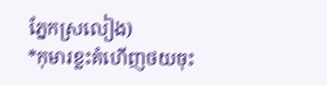ភ្នែកស្រលៀង)
*កុមារខ្លះគំហើញថយចុះ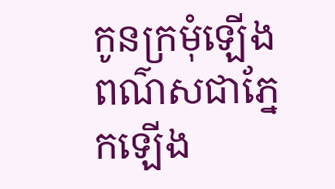កូនក្រមុំឡើងពណ៌សជាភ្នែកឡើង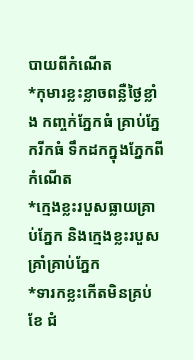បាយពីកំណើត
*កុមារខ្លះខ្លាចពន្លឺថ្ងៃខ្លាំង កញ្ចក់ភ្នែកធំ គ្រាប់ភ្នែករីកធំ ទឹកដកក្នុងភ្នែកពីកំណើត
*ក្មេងខ្លះរបួសធ្លាយគ្រាប់ភ្នែក និងក្មេងខ្លះរបួសគ្រាំគ្រាប់ភ្នែក
*ទារកខ្លះកើតមិនគ្រប់ខែ ជំ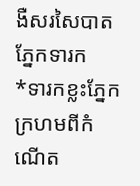ងឺសរសៃបាតភ្នែកទារក
*ទារកខ្លះភ្នែកក្រហមពីកំណើត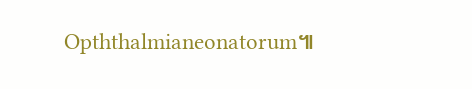Opththalmianeonatorum៕